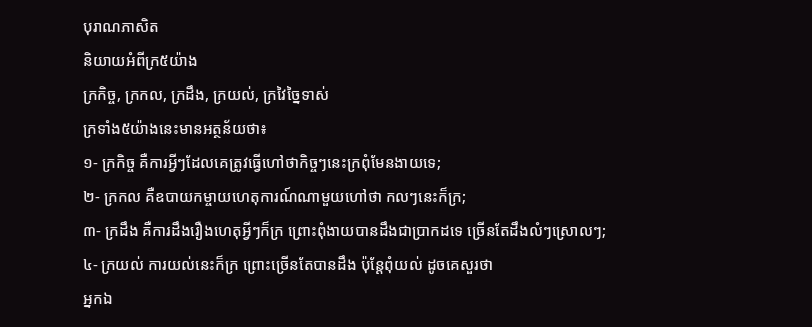បុរាណភាសិត
និយាយអំពីក្រ៥យ៉ាង
ក្រកិច្ច, ក្រកល, ក្រដឹង, ក្រយល់, ក្រវៃច្នៃទាស់
ក្រទាំង៥យ៉ាងនេះមានអត្ថន័យថា៖
១- ក្រកិច្ច គឺការអ្វីៗដែលគេត្រូវធ្វើហៅថាកិច្ចៗនេះក្រពុំមែនងាយទេ;
២- ក្រកល គឺឧបាយកម្ចាយហេតុការណ៍ណាមួយហៅថា កលៗនេះក៏ក្រ;
៣- ក្រដឹង គឺការដឹងរឿងហេតុអ្វីៗក៏ក្រ ព្រោះពុំងាយបានដឹងជាប្រាកដទេ ច្រើនតែដឹងលំៗស្រោលៗ;
៤- ក្រយល់ ការយល់នេះក៏ក្រ ព្រោះច្រើនតែបានដឹង ប៉ុន្តែពុំយល់ ដូចគេសួរថា
អ្នកឯ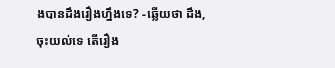ងបានដឹងរឿងហ្នឹងទេ? -ឆ្លើយថា ដឹង, ចុះយល់ទេ តើរឿង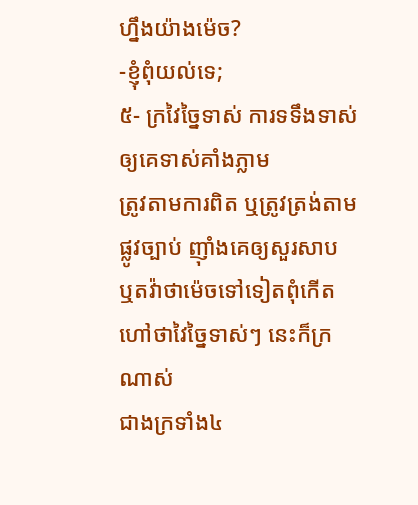ហ្នឹងយ៉ាងម៉េច?
-ខ្ញុំពុំយល់ទេ;
៥- ក្រវៃច្នៃទាស់ ការទទឹងទាស់ ឲ្យគេទាស់គាំងភ្លាម
ត្រូវតាមការពិត ឬត្រូវត្រង់តាមផ្លូវច្បាប់ ញ៉ាំងគេឲ្យសួរសាប
ឬតវ៉ាថាម៉េចទៅទៀតពុំកើត ហៅថាវៃច្នៃទាស់ៗ នេះក៏ក្រណាស់
ជាងក្រទាំង៤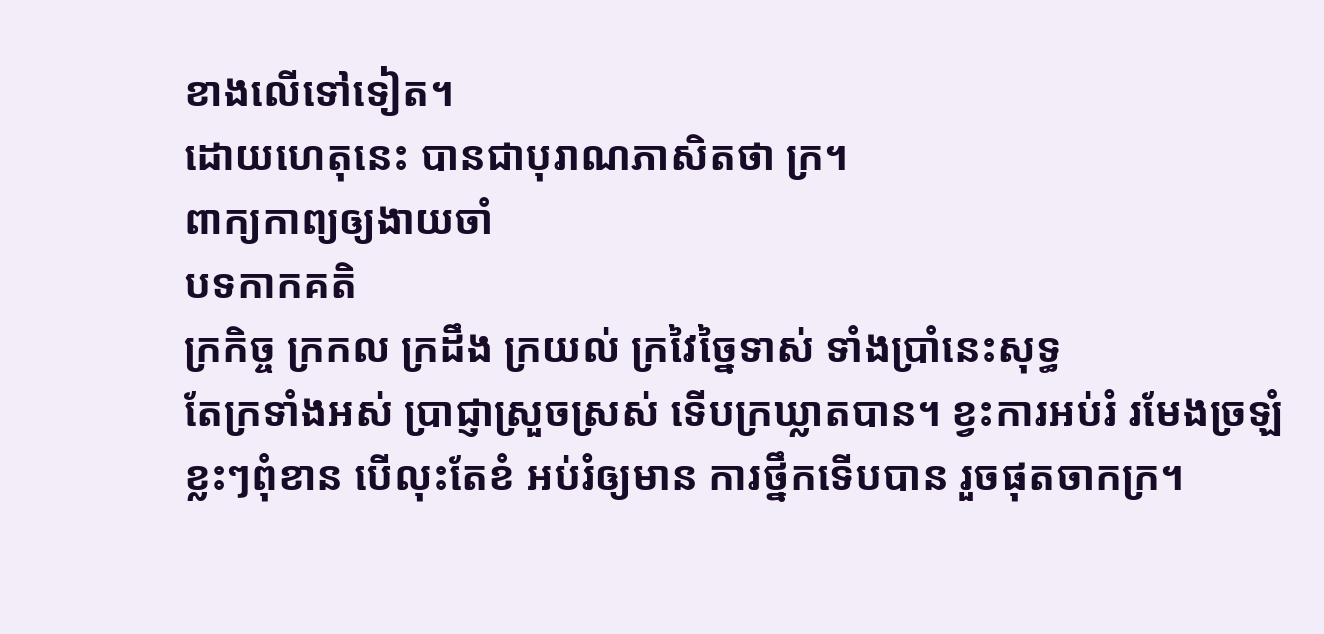ខាងលើទៅទៀត។
ដោយហេតុនេះ បានជាបុរាណភាសិតថា ក្រ។
ពាក្យកាព្យឲ្យងាយចាំ
បទកាកគតិ
ក្រកិច្ច ក្រកល ក្រដឹង ក្រយល់ ក្រវៃច្នៃទាស់ ទាំងប្រាំនេះសុទ្ធ
តែក្រទាំងអស់ ប្រាជ្ញាស្រួចស្រស់ ទើបក្រឃ្លាតបាន។ ខ្វះការអប់រំ រមែងច្រឡំ
ខ្លះៗពុំខាន បើលុះតែខំ អប់រំឲ្យមាន ការថ្នឹកទើបបាន រួចផុតចាកក្រ។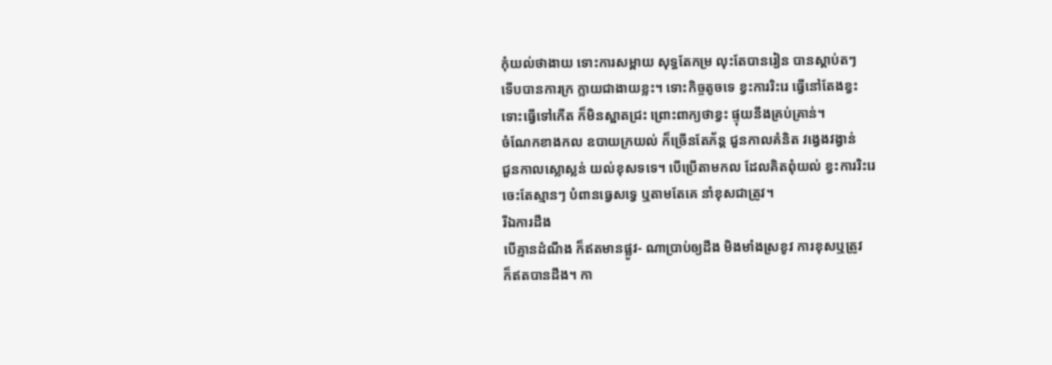កុំយល់ថាងាយ ទោះការសម្ពាយ សុទ្ធតែកម្រ លុះតែបានរៀន បានស្ដាប់តៗ
ទើបបានការក្រ ក្លាយជាងាយខ្លះ។ ទោះកិច្ចតូចទេ ខ្វះការរិះរេ ធ្វើនៅតែងខ្វះ
ទោះធ្វើទៅកើត ក៏មិនស្អាតជ្រះ ព្រោះពាក្យថាខ្វះ ផ្ទុយនឹងគ្រប់គ្រាន់។
ចំណែកខាងកល ឧបាយក្រយល់ ក៏ច្រើនតែភ័ន្ត ជួនកាលគំនិត វង្វេងវង្វាន់
ជួនកាលស្លោស្លន់ យល់ខុសទទេ។ បើប្រើតាមកល ដែលគិតពុំយល់ ខ្វះការរិះរេ
ចេះតែស្មានៗ បំពានធ្វេសទ្វេ ឬតាមតែគេ នាំខុសជាត្រូវ។
រីឯការដឹង
បើគ្មានដំណឹង ក៏ឥតមានផ្លូវ- ណាប្រាប់ឲ្យដឹង មិងមាំងស្រខូវ ការខុសឬត្រូវ
ក៏ឥតបានដឹង។ កា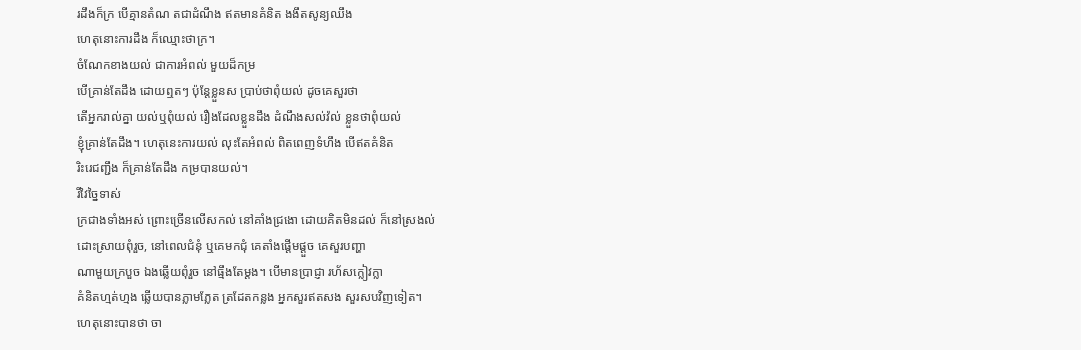រដឹងក៏ក្រ បើគ្មានតំណ តជាដំណឹង ឥតមានគំនិត ងងឹតសូន្យឈឹង
ហេតុនោះការដឹង ក៏ឈ្មោះថាក្រ។
ចំណែកខាងយល់ ជាការអំពល់ មួយដ៏កម្រ
បើគ្រាន់តែដឹង ដោយឮតៗ ប៉ុន្តែខ្លួនស ប្រាប់ថាពុំយល់ ដូចគេសួរថា
តើអ្នករាល់គ្នា យល់ឬពុំយល់ រឿងដែលខ្លួនដឹង ដំណឹងសល់វ៉ល់ ខ្លួនថាពុំយល់
ខ្ញុំគ្រាន់តែដឹង។ ហេតុនេះការយល់ លុះតែអំពល់ ពិតពេញទំហឹង បើឥតគំនិត
រិះរេជញ្ជឹង ក៏គ្រាន់តែដឹង កម្របានយល់។
រីវៃច្នៃទាស់
ក្រជាងទាំងអស់ ព្រោះច្រើនលើសកល់ នៅគាំងជ្រងោ ដោយគិតមិនដល់ ក៏នៅស្រងល់
ដោះស្រាយពុំរួច, នៅពេលជំនុំ ឬគេមកជុំ គេតាំងផ្ដើមផ្ដួច គេសួរបញ្ហា
ណាមួយក្របួច ឯងឆ្លើយពុំរួច នៅធ្មឹងតែម្ដង។ បើមានប្រាជ្ញា រហ័សក្លៀវក្លា
គំនិតហ្មត់ហ្មង ឆ្លើយបានភ្លាមភ្លែត ត្រដែតកន្លង អ្នកសួរឥតសង សួរសបវិញទៀត។
ហេតុនោះបានថា ចា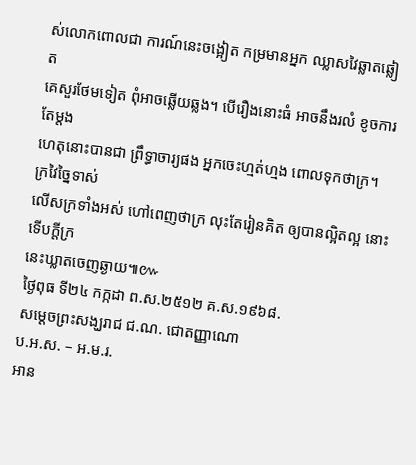ស់លោកពោលជា ការណ៍នេះចង្អៀត កម្រមានអ្នក ឈ្លាសវៃឆ្លាតឆ្លៀត
គេសួរថែមទៀត ពុំអាចឆ្លើយឆ្លង។ បើរឿងនោះធំ អាចនឹងរលំ ខូចការតែម្ដង
ហេតុនោះបានជា ព្រឹទ្ធាចារ្យផង អ្នកចេះហ្មត់ហ្មង ពោលទុកថាក្រ។ ក្រវៃច្នៃទាស់
លើសក្រទាំងអស់ ហៅពេញថាក្រ លុះតែរៀនគិត ឲ្យបានល្អិតល្អ នោះទើបក្ដីក្រ
នេះឃ្លាតចេញឆ្ងាយ៕៚
ថ្ងៃពុធ ទី២៤ កក្កដា ព.ស.២៥១២ គ.ស.១៩៦៨.
សម្ដេចព្រះសង្ឃរាជ ជ.ណ. ជោតញ្ញាណោ
ប.អ.ស. – អ.ម.រ.
អាន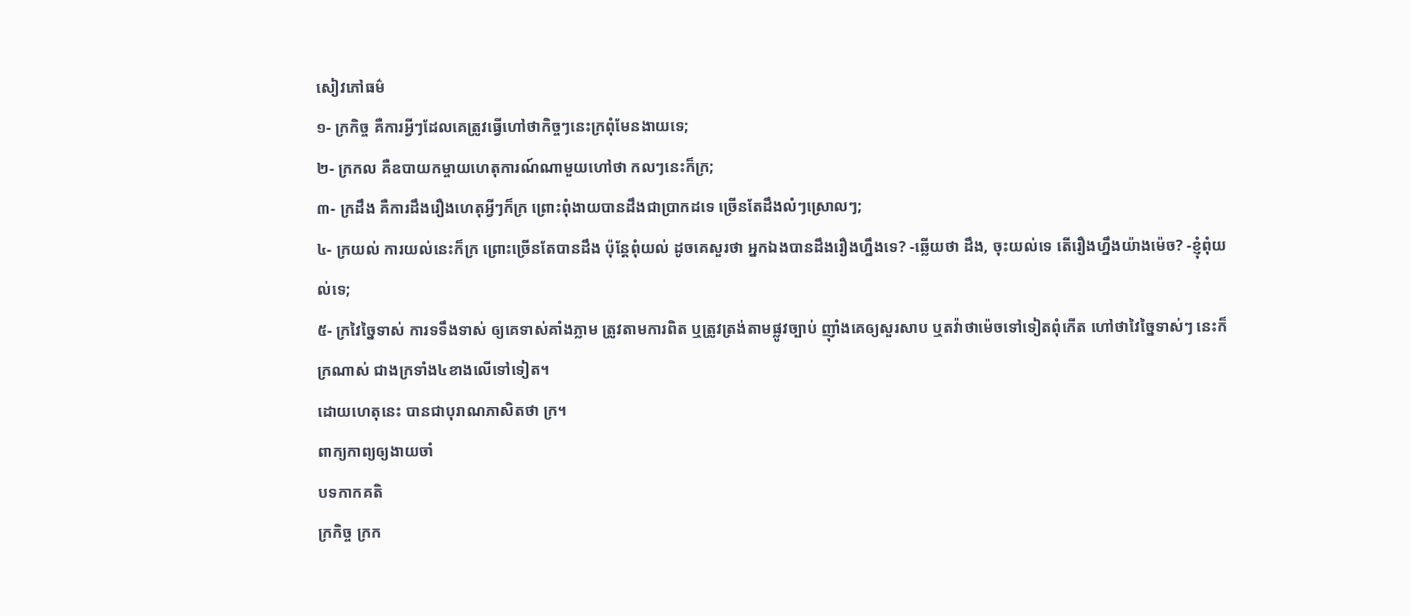សៀវភៅធម៌
១- ក្រកិច្ច គឺការអ្វីៗដែលគេត្រូវធ្វើហៅថាកិច្ចៗនេះក្រពុំមែនងាយទេ;
២- ក្រកល គឺឧបាយកម្ចាយហេតុការណ៍ណាមួយហៅថា កលៗនេះក៏ក្រ;
៣- ក្រដឹង គឺការដឹងរឿងហេតុអ្វីៗក៏ក្រ ព្រោះពុំងាយបានដឹងជាប្រាកដទេ ច្រើនតែដឹងលំៗស្រោលៗ;
៤- ក្រយល់ ការយល់នេះក៏ក្រ ព្រោះច្រើនតែបានដឹង ប៉ុន្តែពុំយល់ ដូចគេសួរថា អ្នកឯងបានដឹងរឿងហ្នឹងទេ? -ឆ្លើយថា ដឹង, ចុះយល់ទេ តើរឿងហ្នឹងយ៉ាងម៉េច? -ខ្ញុំពុំយល់ទេ;
៥- ក្រវៃច្នៃទាស់ ការទទឹងទាស់ ឲ្យគេទាស់គាំងភ្លាម ត្រូវតាមការពិត ឬត្រូវត្រង់តាមផ្លូវច្បាប់ ញ៉ាំងគេឲ្យសួរសាប ឬតវ៉ាថាម៉េចទៅទៀតពុំកើត ហៅថាវៃច្នៃទាស់ៗ នេះក៏ក្រណាស់ ជាងក្រទាំង៤ខាងលើទៅទៀត។
ដោយហេតុនេះ បានជាបុរាណភាសិតថា ក្រ។
ពាក្យកាព្យឲ្យងាយចាំ
បទកាកគតិ
ក្រកិច្ច ក្រក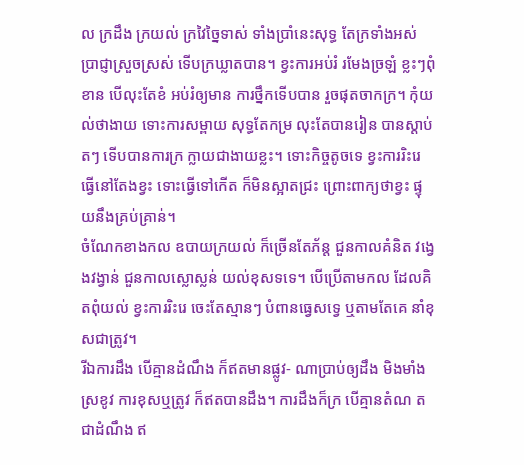ល ក្រដឹង ក្រយល់ ក្រវៃច្នៃទាស់ ទាំងប្រាំនេះសុទ្ធ តែក្រទាំងអស់ ប្រាជ្ញាស្រួចស្រស់ ទើបក្រឃ្លាតបាន។ ខ្វះការអប់រំ រមែងច្រឡំ ខ្លះៗពុំខាន បើលុះតែខំ អប់រំឲ្យមាន ការថ្នឹកទើបបាន រួចផុតចាកក្រ។ កុំយល់ថាងាយ ទោះការសម្ពាយ សុទ្ធតែកម្រ លុះតែបានរៀន បានស្ដាប់តៗ ទើបបានការក្រ ក្លាយជាងាយខ្លះ។ ទោះកិច្ចតូចទេ ខ្វះការរិះរេ ធ្វើនៅតែងខ្វះ ទោះធ្វើទៅកើត ក៏មិនស្អាតជ្រះ ព្រោះពាក្យថាខ្វះ ផ្ទុយនឹងគ្រប់គ្រាន់។
ចំណែកខាងកល ឧបាយក្រយល់ ក៏ច្រើនតែភ័ន្ត ជួនកាលគំនិត វង្វេងវង្វាន់ ជួនកាលស្លោស្លន់ យល់ខុសទទេ។ បើប្រើតាមកល ដែលគិតពុំយល់ ខ្វះការរិះរេ ចេះតែស្មានៗ បំពានធ្វេសទ្វេ ឬតាមតែគេ នាំខុសជាត្រូវ។
រីឯការដឹង បើគ្មានដំណឹង ក៏ឥតមានផ្លូវ- ណាប្រាប់ឲ្យដឹង មិងមាំងស្រខូវ ការខុសឬត្រូវ ក៏ឥតបានដឹង។ ការដឹងក៏ក្រ បើគ្មានតំណ តជាដំណឹង ឥ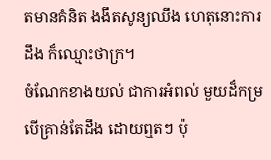តមានគំនិត ងងឹតសូន្យឈឹង ហេតុនោះការដឹង ក៏ឈ្មោះថាក្រ។
ចំណែកខាងយល់ ជាការអំពល់ មួយដ៏កម្រ បើគ្រាន់តែដឹង ដោយឮតៗ ប៉ុ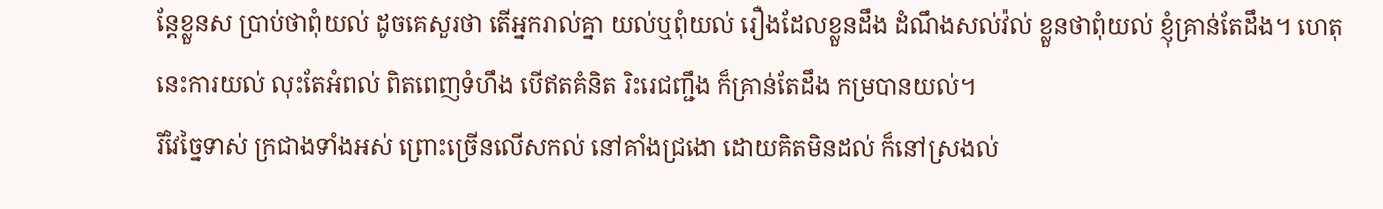ន្តែខ្លួនស ប្រាប់ថាពុំយល់ ដូចគេសួរថា តើអ្នករាល់គ្នា យល់ឬពុំយល់ រឿងដែលខ្លួនដឹង ដំណឹងសល់វ៉ល់ ខ្លួនថាពុំយល់ ខ្ញុំគ្រាន់តែដឹង។ ហេតុនេះការយល់ លុះតែអំពល់ ពិតពេញទំហឹង បើឥតគំនិត រិះរេជញ្ជឹង ក៏គ្រាន់តែដឹង កម្របានយល់។
រីវៃច្នៃទាស់ ក្រជាងទាំងអស់ ព្រោះច្រើនលើសកល់ នៅគាំងជ្រងោ ដោយគិតមិនដល់ ក៏នៅស្រងល់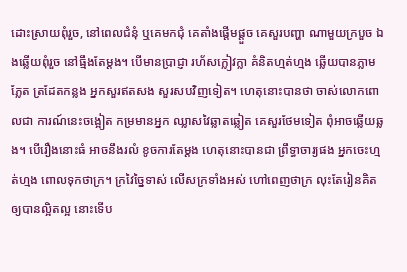ដោះស្រាយពុំរួច, នៅពេលជំនុំ ឬគេមកជុំ គេតាំងផ្ដើមផ្ដួច គេសួរបញ្ហា ណាមួយក្របួច ឯងឆ្លើយពុំរួច នៅធ្មឹងតែម្ដង។ បើមានប្រាជ្ញា រហ័សក្លៀវក្លា គំនិតហ្មត់ហ្មង ឆ្លើយបានភ្លាមភ្លែត ត្រដែតកន្លង អ្នកសួរឥតសង សួរសបវិញទៀត។ ហេតុនោះបានថា ចាស់លោកពោលជា ការណ៍នេះចង្អៀត កម្រមានអ្នក ឈ្លាសវៃឆ្លាតឆ្លៀត គេសួរថែមទៀត ពុំអាចឆ្លើយឆ្លង។ បើរឿងនោះធំ អាចនឹងរលំ ខូចការតែម្ដង ហេតុនោះបានជា ព្រឹទ្ធាចារ្យផង អ្នកចេះហ្មត់ហ្មង ពោលទុកថាក្រ។ ក្រវៃច្នៃទាស់ លើសក្រទាំងអស់ ហៅពេញថាក្រ លុះតែរៀនគិត ឲ្យបានល្អិតល្អ នោះទើប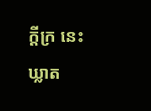ក្ដីក្រ នេះឃ្លាត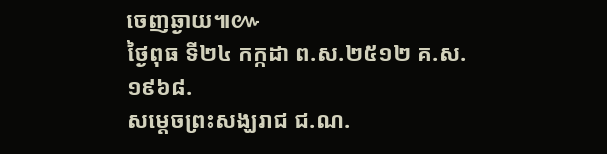ចេញឆ្ងាយ៕៚
ថ្ងៃពុធ ទី២៤ កក្កដា ព.ស.២៥១២ គ.ស.១៩៦៨.
សម្ដេចព្រះសង្ឃរាជ ជ.ណ.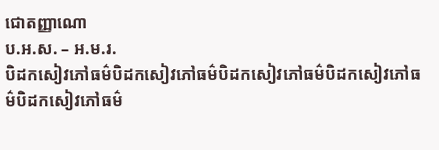ជោតញ្ញាណោ
ប.អ.ស. – អ.ម.រ.
បិដកសៀវភៅធម៌បិដកសៀវភៅធម៌បិដកសៀវភៅធម៌បិដកសៀវភៅធម៌បិដកសៀវភៅធម៌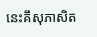នេះគឹសុភាសិត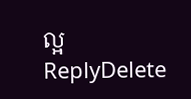ល្អ
ReplyDelete